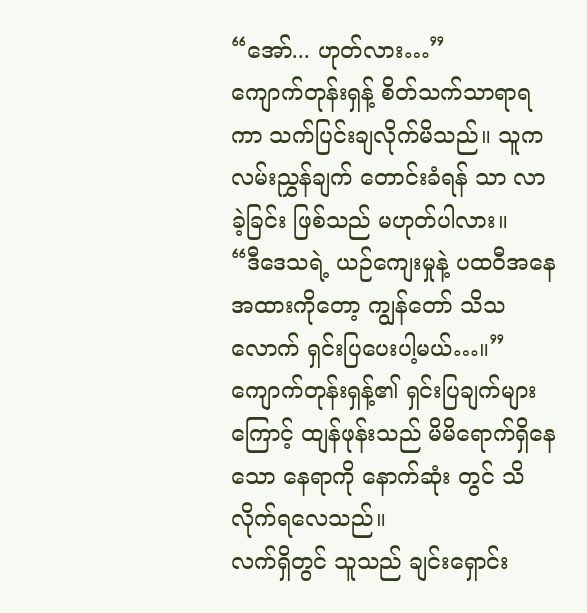“အော်... ဟုတ်လား…”
ကျောက်တုန်းရှန့် စိတ်သက်သာရာရကာ သက်ပြင်းချလိုက်မိသည်။ သူက လမ်းညွှန်ချက် တောင်းခံရန် သာ လာခဲ့ခြင်း ဖြစ်သည် မဟုတ်ပါလား။
“ဒီဒေသရဲ့ ယဉ်ကျေးမှုနဲ့ ပထဝီအနေအထားကိုတော့ ကျွန်တော် သိသလောက် ရှင်းပြပေးပါ့မယ်…။”
ကျောက်တုန်းရှန့်၏ ရှင်းပြချက်များကြောင့် ထျန်ဖုန်းသည် မိမိရောက်ရှိနေသော နေရာကို နောက်ဆုံး တွင် သိလိုက်ရလေသည်။
လက်ရှိတွင် သူသည် ချင်းရှောင်း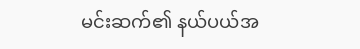မင်းဆက်၏ နယ်ပယ်အ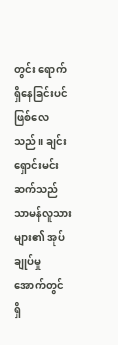တွင်း ရောက်ရှိနေခြင်းပင် ဖြစ်လေသည်။ ချင်းရှောင်းမင်းဆက်သည် သာမန်လူသားများ၏ အုပ်ချုပ်မှုအောက်တွင် ရှိ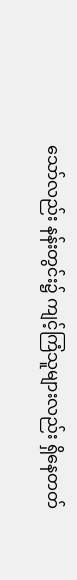သော်လည်း နန်းတွင်း၌ ကျင့်ကြံသူများလည်း ရှိနေတတ်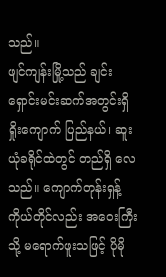သည်။
ဖျင်ကျန်းမြို့သည် ချင်းရှောင်းမင်းဆက်အတွင်းရှိ ရှိုးကျောက် ပြည်နယ်၊ ဆူးယုံခရိုင်ထဲတွင် တည်ရှိ လေသည်။ ကျောက်တုန်းရှန့်ကိုယ်တိုင်လည်း အဝေးကြီးသို့ မရောက်ဖူးသဖြင့် ပိုမို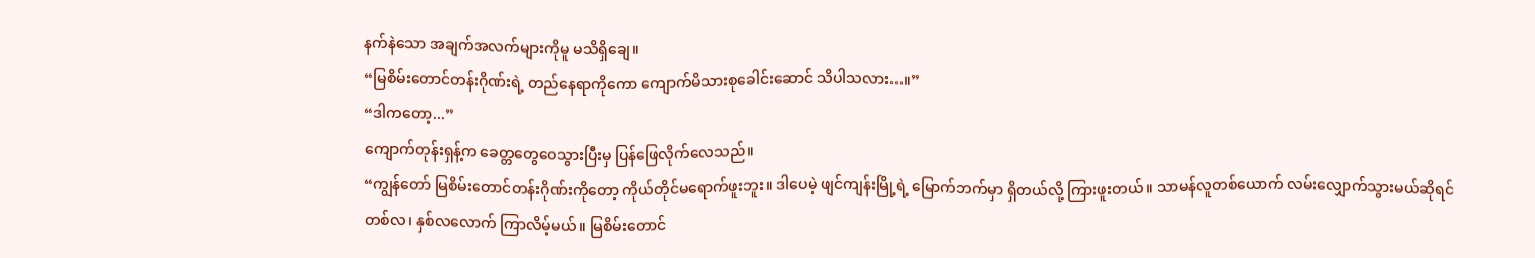နက်နဲသော အချက်အလက်များကိုမူ မသိရှိချေ။
“မြစိမ်းတောင်တန်းဂိုဏ်းရဲ့ တည်နေရာကိုကော ကျောက်မိသားစုခေါင်းဆောင် သိပါသလား…။”
“ဒါကတော့...”
ကျောက်တုန်းရှန့်က ခေတ္တတွေဝေသွားပြီးမှ ပြန်ဖြေလိုက်လေသည်။
“ကျွန်တော် မြစိမ်းတောင်တန်းဂိုဏ်းကိုတော့ ကိုယ်တိုင်မရောက်ဖူးဘူး။ ဒါပေမဲ့ ဖျင်ကျန်းမြို့ရဲ့ မြောက်ဘက်မှာ ရှိတယ်လို့ ကြားဖူးတယ်။ သာမန်လူတစ်ယောက် လမ်းလျှောက်သွားမယ်ဆိုရင် တစ်လ၊ နှစ်လလောက် ကြာလိမ့်မယ်။ မြစိမ်းတောင်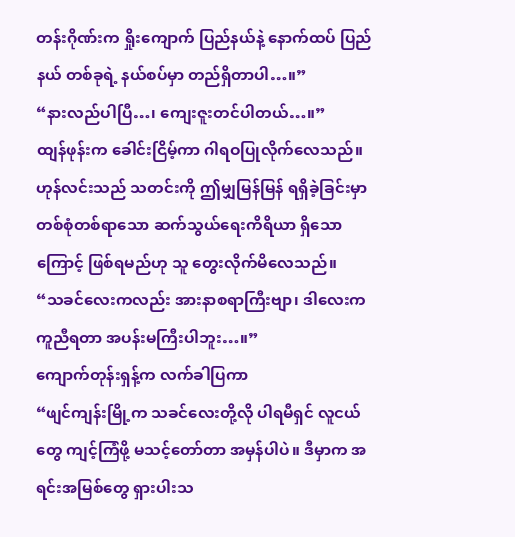တန်းဂိုဏ်းက ရှိုးကျောက် ပြည်နယ်နဲ့ နောက်ထပ် ပြည်နယ် တစ်ခုရဲ့ နယ်စပ်မှာ တည်ရှိတာပါ…။”
“နားလည်ပါပြီ…၊ ကျေးဇူးတင်ပါတယ်…။”
ထျန်ဖုန်းက ခေါင်းငြိမ့်ကာ ဂါရဝပြုလိုက်လေသည်။ ဟုန်လင်းသည် သတင်းကို ဤမျှမြန်မြန် ရရှိခဲ့ခြင်းမှာ တစ်စုံတစ်ရာသော ဆက်သွယ်ရေးကိရိယာ ရှိသောကြောင့် ဖြစ်ရမည်ဟု သူ တွေးလိုက်မိလေသည်။
“သခင်လေးကလည်း အားနာစရာကြီးဗျာ၊ ဒါလေးက ကူညီရတာ အပန်းမကြီးပါဘူး…။”
ကျောက်တုန်းရှန့်က လက်ခါပြကာ
“ဖျင်ကျန်းမြို့က သခင်လေးတို့လို ပါရမီရှင် လူငယ်တွေ ကျင့်ကြံဖို့ မသင့်တော်တာ အမှန်ပါပဲ။ ဒီမှာက အရင်းအမြစ်တွေ ရှားပါးသ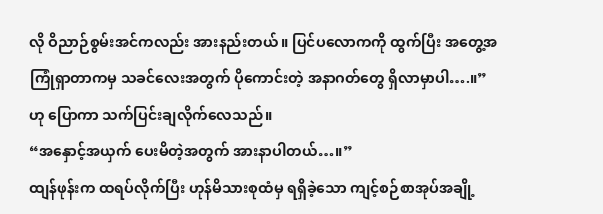လို ဝိညာဉ်စွမ်းအင်ကလည်း အားနည်းတယ်။ ပြင်ပလောကကို ထွက်ပြီး အတွေ့အကြုံရှာတာကမှ သခင်လေးအတွက် ပိုကောင်းတဲ့ အနာဂတ်တွေ ရှိလာမှာပါ….။”
ဟု ပြောကာ သက်ပြင်းချလိုက်လေသည်။
“အနှောင့်အယှက် ပေးမိတဲ့အတွက် အားနာပါတယ်…။”
ထျန်ဖုန်းက ထရပ်လိုက်ပြီး ဟုန်မိသားစုထံမှ ရရှိခဲ့သော ကျင့်စဉ်စာအုပ်အချို့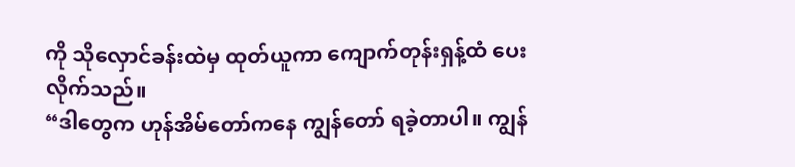ကို သိုလှောင်ခန်းထဲမှ ထုတ်ယူကာ ကျောက်တုန်းရှန့်ထံ ပေးလိုက်သည်။
“ဒါတွေက ဟုန်အိမ်တော်ကနေ ကျွန်တော် ရခဲ့တာပါ။ ကျွန်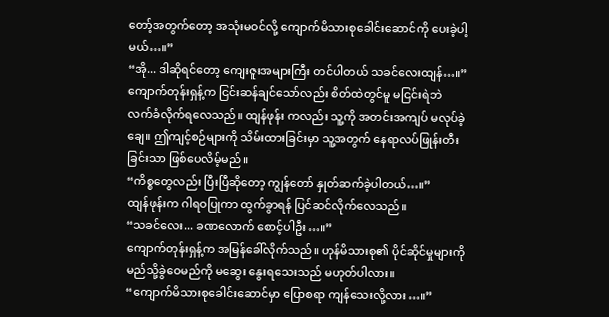တော့်အတွက်တော့ အသုံးမဝင်လို့ ကျောက်မိသားစုခေါင်းဆောင်ကို ပေးခဲ့ပါ့မယ်…။”
“အို... ဒါဆိုရင်တော့ ကျေးဇူးအများကြီး တင်ပါတယ် သခင်လေးထျန်…။”
ကျောက်တုန်းရှန့်က ငြင်းဆန်ချင်သော်လည်း စိတ်ထဲတွင်မူ မငြင်းရဲဘဲ လက်ခံလိုက်ရလေသည်။ ထျန်ဖုန်း ကလည်း သူ့ကို အတင်းအကျပ် မလုပ်ခဲ့ချေ။ ဤကျင့်စဉ်များကို သိမ်းထားခြင်းမှာ သူ့အတွက် နေရာလပ်ဖြုန်းတီးခြင်းသာ ဖြစ်ပေလိမ့်မည်။
“ကိစ္စတွေလည်း ပြီးပြီဆိုတော့ ကျွန်တော် နှုတ်ဆက်ခဲ့ပါတယ်…။”
ထျန်ဖုန်းက ဂါရဝပြုကာ ထွက်ခွာရန် ပြင်ဆင်လိုက်လေသည်။
“သခင်လေး... ခဏလောက် စောင့်ပါဦး…။”
ကျောက်တုန်းရှန့်က အမြန်ခေါ်လိုက်သည်။ ဟုန်မိသားစု၏ ပိုင်ဆိုင်မှုများကို မည်သို့ခွဲဝေမည်ကို မဆွေး နွေးရသေးသည် မဟုတ်ပါလား။
“ကျောက်မိသားစုခေါင်းဆောင်မှာ ပြောစရာ ကျန်သေးလို့လား…။”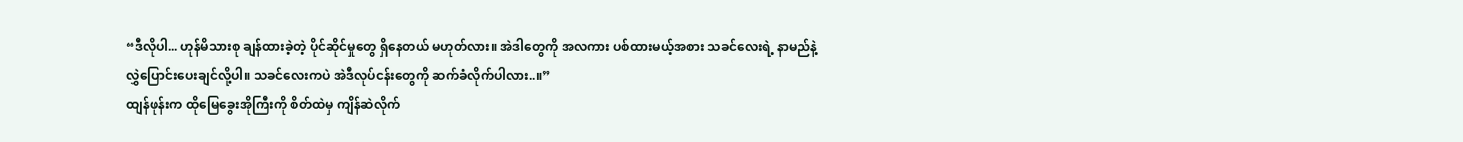“ဒီလိုပါ... ဟုန်မိသားစု ချန်ထားခဲ့တဲ့ ပိုင်ဆိုင်မှုတွေ ရှိနေတယ် မဟုတ်လား။ အဲဒါတွေကို အလကား ပစ်ထားမယ့်အစား သခင်လေးရဲ့ နာမည်နဲ့ လွှဲပြောင်းပေးချင်လို့ပါ။ သခင်လေးကပဲ အဲဒီလုပ်ငန်းတွေကို ဆက်ခံလိုက်ပါလား..။”
ထျန်ဖုန်းက ထိုမြေခွေးအိုကြီးကို စိတ်ထဲမှ ကျိန်ဆဲလိုက်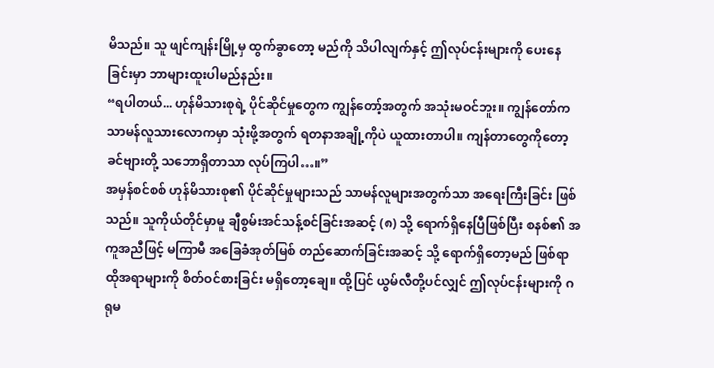မိသည်။ သူ ဖျင်ကျန်းမြို့မှ ထွက်ခွာတော့ မည်ကို သိပါလျက်နှင့် ဤလုပ်ငန်းများကို ပေးနေခြင်းမှာ ဘာများထူးပါမည်နည်း။
“ရပါတယ်... ဟုန်မိသားစုရဲ့ ပိုင်ဆိုင်မှုတွေက ကျွန်တော့်အတွက် အသုံးမဝင်ဘူး။ ကျွန်တော်က သာမန်လူသားလောကမှာ သုံးဖို့အတွက် ရတနာအချို့ကိုပဲ ယူထားတာပါ။ ကျန်တာတွေကိုတော့ ခင်ဗျားတို့ သဘောရှိတာသာ လုပ်ကြပါ…။”
အမှန်စင်စစ် ဟုန်မိသားစု၏ ပိုင်ဆိုင်မှုများသည် သာမန်လူများအတွက်သာ အရေးကြီးခြင်း ဖြစ်သည်။ သူကိုယ်တိုင်မှာမူ ချီစွမ်းအင်သန့်စင်ခြင်းအဆင့် (၈) သို့ ရောက်ရှိနေပြီဖြစ်ပြီး စနစ်၏ အကူအညီဖြင့် မကြာမီ အခြေခံအုတ်မြစ် တည်ဆောက်ခြင်းအဆင့် သို့ ရောက်ရှိတော့မည် ဖြစ်ရာ ထိုအရာများကို စိတ်ဝင်စားခြင်း မရှိတော့ချေ။ ထို့ပြင် ယွမ်လီတို့ပင်လျှင် ဤလုပ်ငန်းများကို ဂရုမ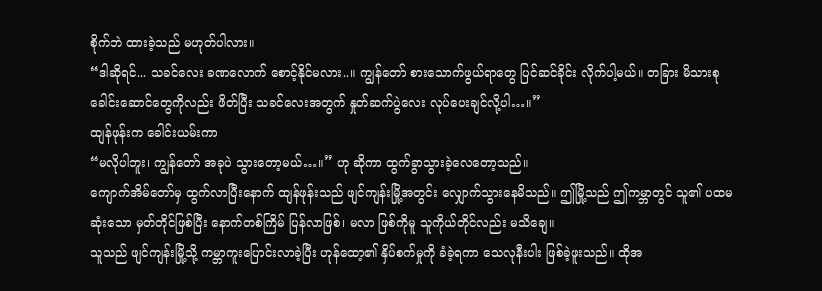စိုက်ဘဲ ထားခဲ့သည် မဟုတ်ပါလား။
“ဒါဆိုရင်... သခင်လေး ခဏလောက် စောင့်နိုင်မလား..။ ကျွန်တော် စားသောက်ဖွယ်ရာတွေ ပြင်ဆင်ခိုင်း လိုက်ပါ့မယ်။ တခြား မိသားစုခေါင်းဆောင်တွေကိုလည်း ဖိတ်ပြီး သခင်လေးအတွက် နှုတ်ဆက်ပွဲလေး လုပ်ပေးချင်လို့ပါ…။”
ထျန်ဖုန်းက ခေါင်းယမ်းကာ
“မလိုပါဘူး၊ ကျွန်တော် အခုပဲ သွားတော့မယ်…။” ဟု ဆိုကာ ထွက်ခွာသွားခဲ့လေတော့သည်။
ကျောက်အိမ်တော်မှ ထွက်လာပြီးနောက် ထျန်ဖုန်းသည် ဖျင်ကျန်းမြို့အတွင်း လျှောက်သွားနေမိသည်။ ဤမြို့သည် ဤကမ္ဘာတွင် သူ၏ ပထမဆုံးသော မှတ်တိုင်ဖြစ်ပြီး နောက်တစ်ကြိမ် ပြန်လာဖြစ်၊ မလာ ဖြစ်ကိုမူ သူကိုယ်တိုင်လည်း မသိချေ။
သူသည် ဖျင်ကျန်းမြို့သို့ ကမ္ဘာကူးပြောင်းလာခဲ့ပြီး ဟုန်ထော့၏ နှိပ်စက်မှုကို ခံခဲ့ရကာ သေလုနီးပါး ဖြစ်ခဲ့ဖူးသည်။ ထိုအ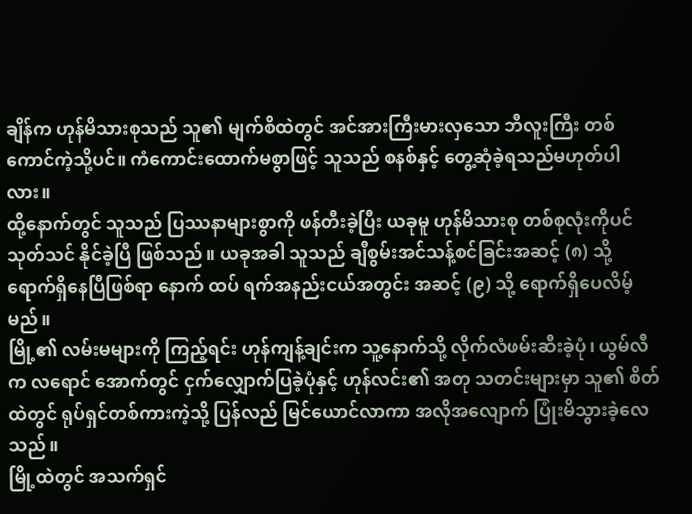ချိန်က ဟုန်မိသားစုသည် သူ၏ မျက်စိထဲတွင် အင်အားကြီးမားလှသော ဘီလူးကြီး တစ်ကောင်ကဲ့သို့ပင်။ ကံကောင်းထောက်မစွာဖြင့် သူသည် စနစ်နှင့် တွေ့ဆုံခဲ့ရသည်မဟုတ်ပါလား။
ထို့နောက်တွင် သူသည် ပြဿနာများစွာကို ဖန်တီးခဲ့ပြီး ယခုမူ ဟုန်မိသားစု တစ်စုလုံးကိုပင် သုတ်သင် နိုင်ခဲ့ပြီ ဖြစ်သည်။ ယခုအခါ သူသည် ချီစွမ်းအင်သန့်စင်ခြင်းအဆင့် (၈) သို့ ရောက်ရှိနေပြီဖြစ်ရာ နောက် ထပ် ရက်အနည်းငယ်အတွင်း အဆင့် (၉) သို့ ရောက်ရှိပေလိမ့်မည်။
မြို့၏ လမ်းမများကို ကြည့်ရင်း ဟုန်ကျန့်ချင်းက သူ့နောက်သို့ လိုက်လံဖမ်းဆီးခဲ့ပုံ၊ ယွမ်လီက လရောင် အောက်တွင် ငှက်လျှောက်ပြခဲ့ပုံနှင့် ဟုန်လင်း၏ အတု သတင်းများမှာ သူ၏ စိတ်ထဲတွင် ရုပ်ရှင်တစ်ကားကဲ့သို့ ပြန်လည် မြင်ယောင်လာကာ အလိုအလျောက် ပြုံးမိသွားခဲ့လေသည်။
မြို့ထဲတွင် အသက်ရှင်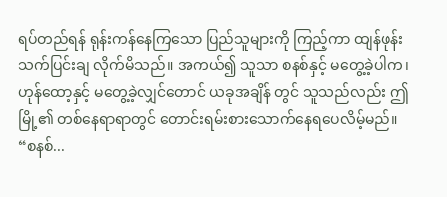ရပ်တည်ရန် ရုန်းကန်နေကြသော ပြည်သူများကို ကြည့်ကာ ထျန်ဖုန်း သက်ပြင်းချ လိုက်မိသည်။ အကယ်၍ သူသာ စနစ်နှင့် မတွေ့ခဲ့ပါက၊ ဟုန်ထော့နှင့် မတွေ့ခဲ့လျှင်တောင် ယခုအချိန် တွင် သူသည်လည်း ဤမြို့၏ တစ်နေရာရာတွင် တောင်းရမ်းစားသောက်နေရပေလိမ့်မည်။
“စနစ်...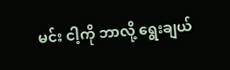မင်း ငါ့ကို ဘာလို့ ရွေးချယ်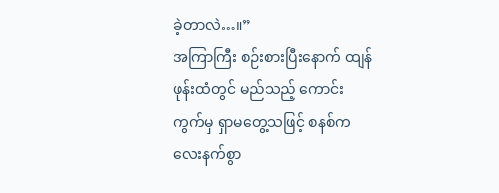ခဲ့တာလဲ…။”
အကြာကြီး စဉ်းစားပြီးနောက် ထျန်ဖုန်းထံတွင် မည်သည့် ကောင်းကွက်မှ ရှာမတွေ့သဖြင့် စနစ်က လေးနက်စွာ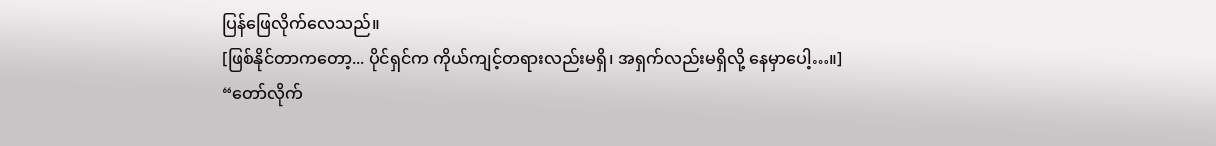ပြန်ဖြေလိုက်လေသည်။
[ဖြစ်နိုင်တာကတော့... ပိုင်ရှင်က ကိုယ်ကျင့်တရားလည်းမရှိ၊ အရှက်လည်းမရှိလို့ နေမှာပေါ့…။]
“တော်လိုက်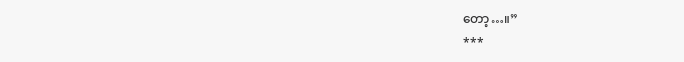တော့…။”
***